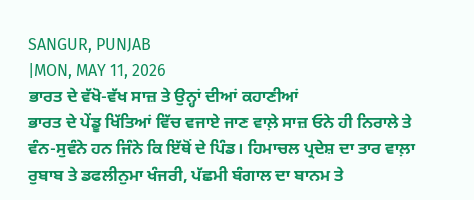SANGUR, PUNJAB
|MON, MAY 11, 2026
ਭਾਰਤ ਦੇ ਵੱਖੋ-ਵੱਖ ਸਾਜ਼ ਤੇ ਉਨ੍ਹਾਂ ਦੀਆਂ ਕਹਾਣੀਆਂ
ਭਾਰਤ ਦੇ ਪੇਂਡੂ ਖਿੱਤਿਆਂ ਵਿੱਚ ਵਜਾਏ ਜਾਣ ਵਾਲ਼ੇ ਸਾਜ਼ ਓਨੇ ਹੀ ਨਿਰਾਲੇ ਤੇ ਵੰਨ-ਸੁਵੰਨੇ ਹਨ ਜਿੰਨੇ ਕਿ ਇੱਥੋਂ ਦੇ ਪਿੰਡ। ਹਿਮਾਚਲ ਪ੍ਰਦੇਸ਼ ਦਾ ਤਾਰ ਵਾਲ਼ਾ ਰੁਬਾਬ ਤੇ ਡਫਲੀਨੁਮਾ ਖੰਜਰੀ, ਪੱਛਮੀ ਬੰਗਾਲ ਦਾ ਬਾਨਮ ਤੇ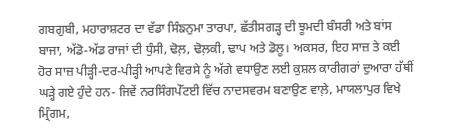ਗਬਗੁਬੀ, ਮਹਾਰਾਸ਼ਟਰ ਦਾ ਵੱਡਾ ਸਿੰਙਨੁਮਾ ਤਾਰਪਾ, ਛੱਤੀਸਗੜ੍ਹ ਦੀ ਝੂਮਦੀ ਬੰਸਰੀ ਅਤੇ ਬਾਂਸ ਬਾਜਾ, ਅੱਡੋ-ਅੱਡ ਰਾਜਾਂ ਦੀ ਧੁੰਸੀ, ਢੋਲ਼, ਢੋਲ਼ਕੀ, ਢਾਪ ਅਤੇ ਡੋਲੂ। ਅਕਸਰ, ਇਹ ਸਾਜ਼ ਤੇ ਕਈ ਹੋਰ ਸਾਜ਼ ਪੀੜ੍ਹੀ-ਦਰ-ਪੀੜ੍ਹੀ ਆਪਣੇ ਵਿਰਸੇ ਨੂੰ ਅੱਗੇ ਵਧਾਉਣ ਲਈ ਕੁਸ਼ਲ ਕਾਰੀਗਰਾਂ ਦੁਆਰਾ ਹੱਥੀਂ ਘੜ੍ਹੇ ਗਏ ਹੁੰਦੇ ਹਨ- ਜਿਵੇਂ ਨਰਸਿੰਗਪੇੱਟਈ ਵਿੱਚ ਨਾਦਸਵਰਮ ਬਣਾਉਣ ਵਾਲ਼ੇ, ਮਾਯਲਾਪੁਰ ਵਿਖੇ ਮ੍ਰਿੰਗਮ,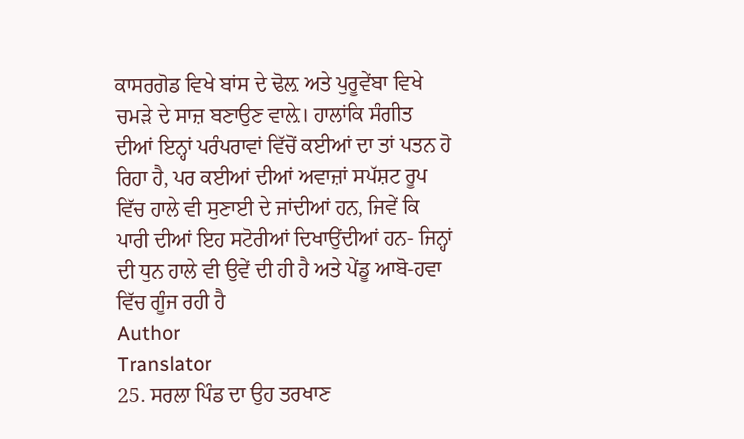ਕਾਸਰਗੋਡ ਵਿਖੇ ਬਾਂਸ ਦੇ ਢੋਲ਼ ਅਤੇ ਪੁਰੂਵੇਂਬਾ ਵਿਖੇ ਚਮੜੇ ਦੇ ਸਾਜ਼ ਬਣਾਉਣ ਵਾਲ਼ੇ। ਹਾਲਾਂਕਿ ਸੰਗੀਤ ਦੀਆਂ ਇਨ੍ਹਾਂ ਪਰੰਪਰਾਵਾਂ ਵਿੱਚੋਂ ਕਈਆਂ ਦਾ ਤਾਂ ਪਤਨ ਹੋ ਰਿਹਾ ਹੈ, ਪਰ ਕਈਆਂ ਦੀਆਂ ਅਵਾਜ਼ਾਂ ਸਪੱਸ਼ਟ ਰੂਪ ਵਿੱਚ ਹਾਲੇ ਵੀ ਸੁਣਾਈ ਦੇ ਜਾਂਦੀਆਂ ਹਨ, ਜਿਵੇਂ ਕਿ ਪਾਰੀ ਦੀਆਂ ਇਹ ਸਟੋਰੀਆਂ ਦਿਖਾਉਂਦੀਆਂ ਹਨ- ਜਿਨ੍ਹਾਂ ਦੀ ਧੁਨ ਹਾਲੇ ਵੀ ਉਵੇਂ ਦੀ ਹੀ ਹੈ ਅਤੇ ਪੇਂਡੂ ਆਬੋ-ਹਵਾ ਵਿੱਚ ਗੂੰਜ ਰਹੀ ਹੈ
Author
Translator
25. ਸਰਲਾ ਪਿੰਡ ਦਾ ਉਹ ਤਰਖਾਣ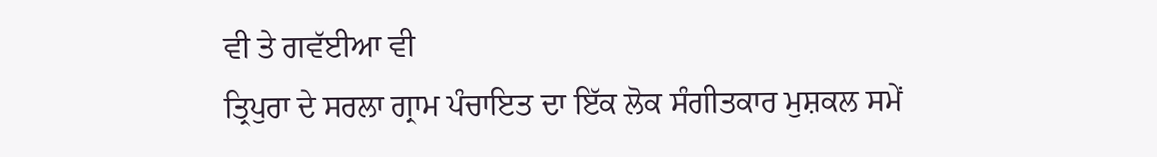ਵੀ ਤੇ ਗਵੱਈਆ ਵੀ
ਤ੍ਰਿਪੁਰਾ ਦੇ ਸਰਲਾ ਗ੍ਰਾਮ ਪੰਚਾਇਤ ਦਾ ਇੱਕ ਲੋਕ ਸੰਗੀਤਕਾਰ ਮੁਸ਼ਕਲ ਸਮੇਂ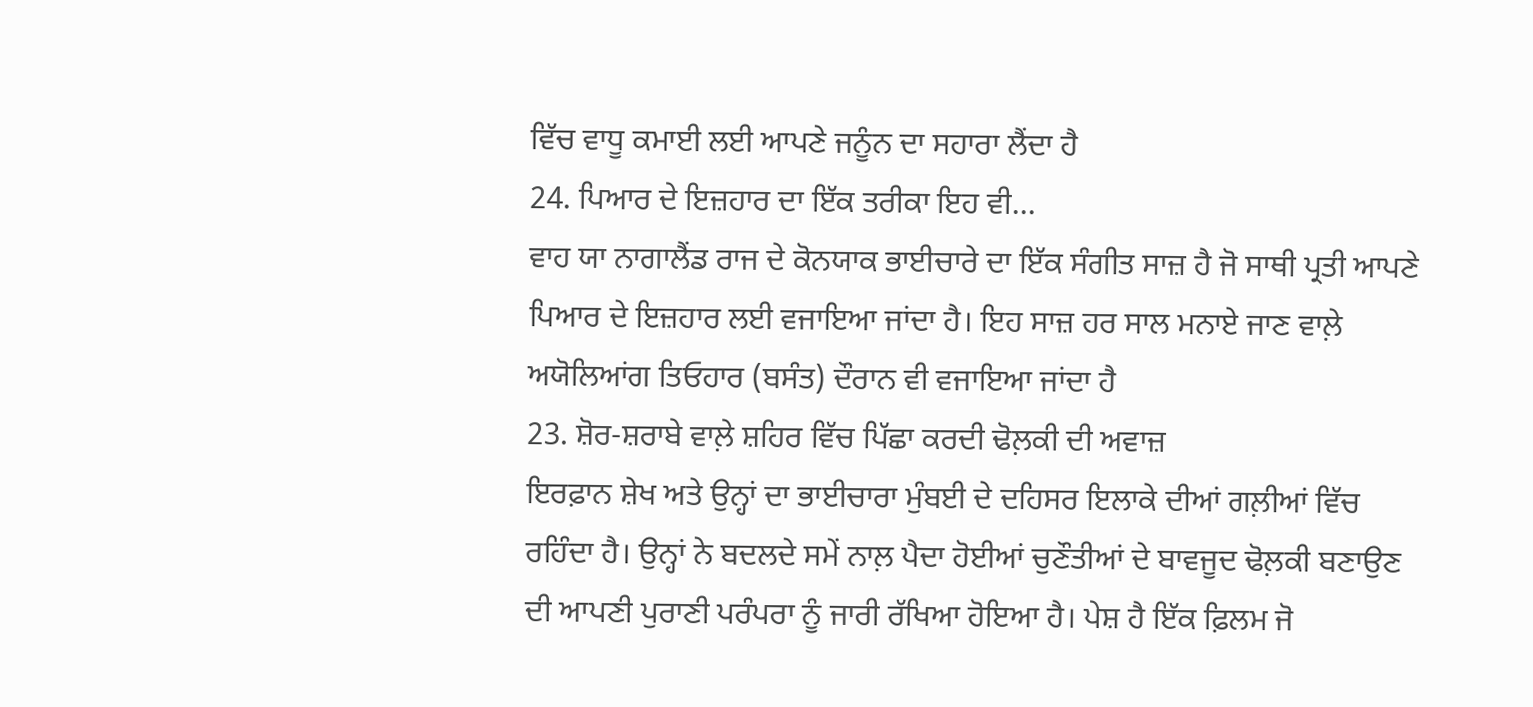ਵਿੱਚ ਵਾਧੂ ਕਮਾਈ ਲਈ ਆਪਣੇ ਜਨੂੰਨ ਦਾ ਸਹਾਰਾ ਲੈਂਦਾ ਹੈ
24. ਪਿਆਰ ਦੇ ਇਜ਼ਹਾਰ ਦਾ ਇੱਕ ਤਰੀਕਾ ਇਹ ਵੀ...
ਵਾਹ ਯਾ ਨਾਗਾਲੈਂਡ ਰਾਜ ਦੇ ਕੋਨਯਾਕ ਭਾਈਚਾਰੇ ਦਾ ਇੱਕ ਸੰਗੀਤ ਸਾਜ਼ ਹੈ ਜੋ ਸਾਥੀ ਪ੍ਰਤੀ ਆਪਣੇ ਪਿਆਰ ਦੇ ਇਜ਼ਹਾਰ ਲਈ ਵਜਾਇਆ ਜਾਂਦਾ ਹੈ। ਇਹ ਸਾਜ਼ ਹਰ ਸਾਲ ਮਨਾਏ ਜਾਣ ਵਾਲ਼ੇ ਅਯੋਲਿਆਂਗ ਤਿਓਹਾਰ (ਬਸੰਤ) ਦੌਰਾਨ ਵੀ ਵਜਾਇਆ ਜਾਂਦਾ ਹੈ
23. ਸ਼ੋਰ-ਸ਼ਰਾਬੇ ਵਾਲ਼ੇ ਸ਼ਹਿਰ ਵਿੱਚ ਪਿੱਛਾ ਕਰਦੀ ਢੋਲ਼ਕੀ ਦੀ ਅਵਾਜ਼
ਇਰਫ਼ਾਨ ਸ਼ੇਖ ਅਤੇ ਉਨ੍ਹਾਂ ਦਾ ਭਾਈਚਾਰਾ ਮੁੰਬਈ ਦੇ ਦਹਿਸਰ ਇਲਾਕੇ ਦੀਆਂ ਗਲ਼ੀਆਂ ਵਿੱਚ ਰਹਿੰਦਾ ਹੈ। ਉਨ੍ਹਾਂ ਨੇ ਬਦਲਦੇ ਸਮੇਂ ਨਾਲ਼ ਪੈਦਾ ਹੋਈਆਂ ਚੁਣੌਤੀਆਂ ਦੇ ਬਾਵਜੂਦ ਢੋਲ਼ਕੀ ਬਣਾਉਣ ਦੀ ਆਪਣੀ ਪੁਰਾਣੀ ਪਰੰਪਰਾ ਨੂੰ ਜਾਰੀ ਰੱਖਿਆ ਹੋਇਆ ਹੈ। ਪੇਸ਼ ਹੈ ਇੱਕ ਫ਼ਿਲਮ ਜੋ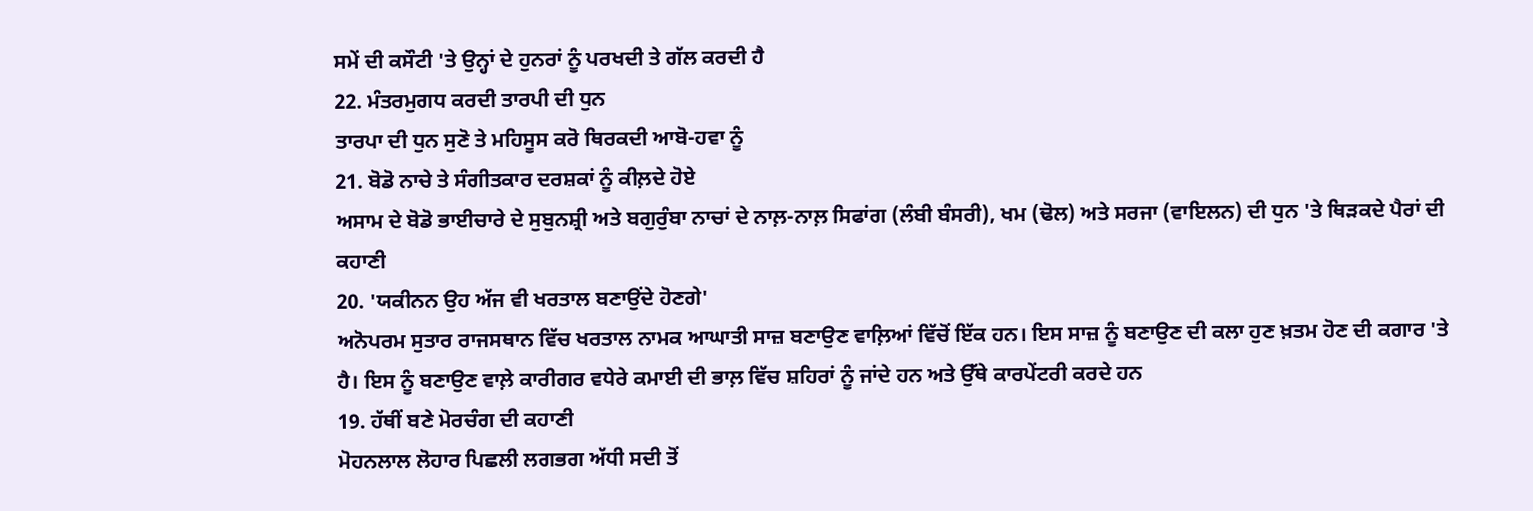ਸਮੇਂ ਦੀ ਕਸੌਟੀ 'ਤੇ ਉਨ੍ਹਾਂ ਦੇ ਹੁਨਰਾਂ ਨੂੰ ਪਰਖਦੀ ਤੇ ਗੱਲ ਕਰਦੀ ਹੈ
22. ਮੰਤਰਮੁਗਧ ਕਰਦੀ ਤਾਰਪੀ ਦੀ ਧੁਨ
ਤਾਰਪਾ ਦੀ ਧੁਨ ਸੁਣੋ ਤੇ ਮਹਿਸੂਸ ਕਰੋ ਥਿਰਕਦੀ ਆਬੋ-ਹਵਾ ਨੂੰ
21. ਬੋਡੋ ਨਾਚੇ ਤੇ ਸੰਗੀਤਕਾਰ ਦਰਸ਼ਕਾਂ ਨੂੰ ਕੀਲ਼ਦੇ ਹੋਏ
ਅਸਾਮ ਦੇ ਬੋਡੋ ਭਾਈਚਾਰੇ ਦੇ ਸੁਬੁਨਸ਼੍ਰੀ ਅਤੇ ਬਗੁਰੁੰਬਾ ਨਾਚਾਂ ਦੇ ਨਾਲ਼-ਨਾਲ਼ ਸਿਫਾਂਗ (ਲੰਬੀ ਬੰਸਰੀ), ਖਮ (ਢੋਲ) ਅਤੇ ਸਰਜਾ (ਵਾਇਲਨ) ਦੀ ਧੁਨ 'ਤੇ ਥਿੜਕਦੇ ਪੈਰਾਂ ਦੀ ਕਹਾਣੀ
20. 'ਯਕੀਨਨ ਉਹ ਅੱਜ ਵੀ ਖਰਤਾਲ ਬਣਾਉਂਦੇ ਹੋਣਗੇ'
ਅਨੋਪਰਮ ਸੁਤਾਰ ਰਾਜਸਥਾਨ ਵਿੱਚ ਖਰਤਾਲ ਨਾਮਕ ਆਘਾਤੀ ਸਾਜ਼ ਬਣਾਉਣ ਵਾਲ਼ਿਆਂ ਵਿੱਚੋਂ ਇੱਕ ਹਨ। ਇਸ ਸਾਜ਼ ਨੂੰ ਬਣਾਉਣ ਦੀ ਕਲਾ ਹੁਣ ਖ਼ਤਮ ਹੋਣ ਦੀ ਕਗਾਰ 'ਤੇ ਹੈ। ਇਸ ਨੂੰ ਬਣਾਉਣ ਵਾਲ਼ੇ ਕਾਰੀਗਰ ਵਧੇਰੇ ਕਮਾਈ ਦੀ ਭਾਲ਼ ਵਿੱਚ ਸ਼ਹਿਰਾਂ ਨੂੰ ਜਾਂਦੇ ਹਨ ਅਤੇ ਉੱਥੇ ਕਾਰਪੇਂਟਰੀ ਕਰਦੇ ਹਨ
19. ਹੱਥੀਂ ਬਣੇ ਮੋਰਚੰਗ ਦੀ ਕਹਾਣੀ
ਮੋਹਨਲਾਲ ਲੋਹਾਰ ਪਿਛਲੀ ਲਗਭਗ ਅੱਧੀ ਸਦੀ ਤੋਂ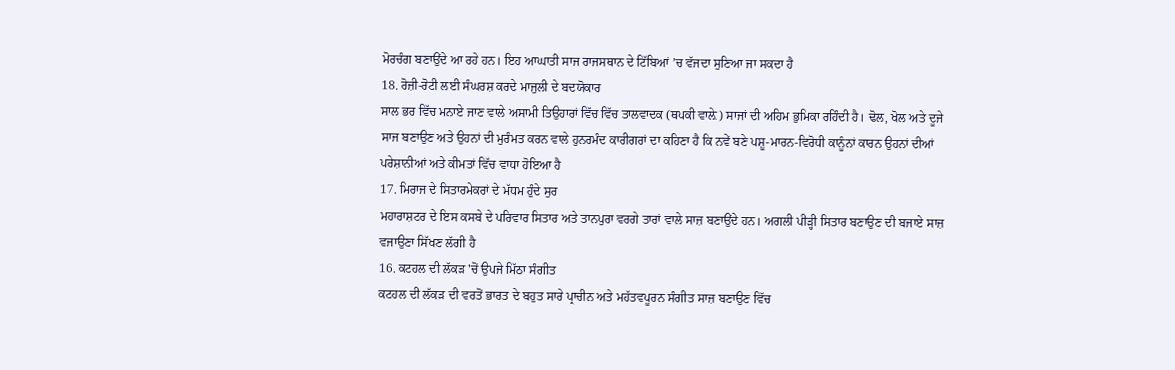ਮੋਰਚੰਗ ਬਣਾਉਂਦੇ ਆ ਰਹੇ ਹਨ। ਇਹ ਆਘਾਤੀ ਸਾਜ ਰਾਜਸਥਾਨ ਦੇ ਟਿੱਬਿਆਂ ’ਚ ਵੱਜਦਾ ਸੁਣਿਆ ਜਾ ਸਕਦਾ ਹੈ
18. ਰੋਜ਼ੀ-ਰੋਟੀ ਲਈ ਸੰਘਰਸ਼ ਕਰਦੇ ਮਾਜੁਲੀ ਦੇ ਬਦਯੋਕਾਰ
ਸਾਲ ਭਰ ਵਿੱਚ ਮਨਾਏ ਜਾਣ ਵਾਲੇ ਅਸਾਮੀ ਤਿਉਹਾਰਾਂ ਵਿੱਚ ਵਿੱਚ ਤਾਲਵਾਦਕ (ਥਪਕੀ ਵਾਲ਼ੇ) ਸਾਜਾਂ ਦੀ ਅਹਿਮ ਭੁਮਿਕਾ ਰਹਿੰਦੀ ਹੈ। ਢੋਲ, ਖੋਲ ਅਤੇ ਦੂਜੇ ਸਾਜ ਬਣਾਉਣ ਅਤੇ ਉਹਨਾਂ ਦੀ ਮੁਰੰਮਤ ਕਰਨ ਵਾਲੇ ਹੁਨਰਮੰਦ ਕਾਰੀਗਰਾਂ ਦਾ ਕਹਿਣਾ ਹੈ ਕਿ ਨਵੇਂ ਬਣੇ ਪਸ਼ੂ-ਮਾਰਨ-ਵਿਰੋਧੀ ਕਾਨੂੰਨਾਂ ਕਾਰਨ ਉਹਨਾਂ ਦੀਆਂ ਪਰੇਸ਼ਾਨੀਆਂ ਅਤੇ ਕੀਮਤਾਂ ਵਿੱਚ ਵਾਧਾ ਹੋਇਆ ਹੈ
17. ਮਿਰਾਜ ਦੇ ਸਿਤਾਰਮੇਕਰਾਂ ਦੇ ਮੱਧਮ ਹੁੰਦੇ ਸੁਰ
ਮਹਾਰਾਸ਼ਟਰ ਦੇ ਇਸ ਕਸਬੇ ਦੇ ਪਰਿਵਾਰ ਸਿਤਾਰ ਅਤੇ ਤਾਨਪੁਰਾ ਵਰਗੇ ਤਾਰਾਂ ਵਾਲੇ ਸਾਜ਼ ਬਣਾਉਂਦੇ ਹਨ। ਅਗਲੀ ਪੀੜ੍ਹੀ ਸਿਤਾਰ ਬਣਾਉਣ ਦੀ ਬਜਾਏ ਸਾਜ਼ ਵਜਾਉਣਾ ਸਿੱਖਣ ਲੱਗੀ ਹੈ
16. ਕਟਹਲ ਦੀ ਲੱਕੜ 'ਚੋਂ ਉਪਜੇ ਮਿੱਠਾ ਸੰਗੀਤ
ਕਟਹਲ ਦੀ ਲੱਕੜ ਦੀ ਵਰਤੋਂ ਭਾਰਤ ਦੇ ਬਹੁਤ ਸਾਰੇ ਪ੍ਰਾਚੀਨ ਅਤੇ ਮਹੱਤਵਪੂਰਨ ਸੰਗੀਤ ਸਾਜ਼ ਬਣਾਉਣ ਵਿੱਚ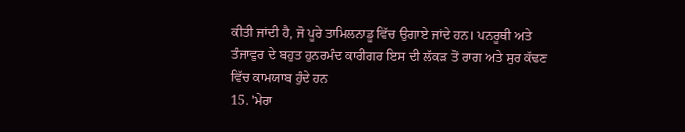ਕੀਤੀ ਜਾਂਦੀ ਹੈ, ਜੋ ਪੂਰੇ ਤਾਮਿਲਨਾਡੂ ਵਿੱਚ ਉਗਾਏ ਜਾਂਦੇ ਹਨ। ਪਨਰੂਥੀ ਅਤੇ ਤੰਜਾਵੁਰ ਦੇ ਬਹੁਤ ਹੁਨਰਮੰਦ ਕਾਰੀਗਰ ਇਸ ਦੀ ਲੱਕੜ ਤੋਂ ਰਾਗ ਅਤੇ ਸੁਰ ਕੱਢਣ ਵਿੱਚ ਕਾਮਯਾਬ ਹੁੰਦੇ ਹਨ
15. 'ਮੇਰਾ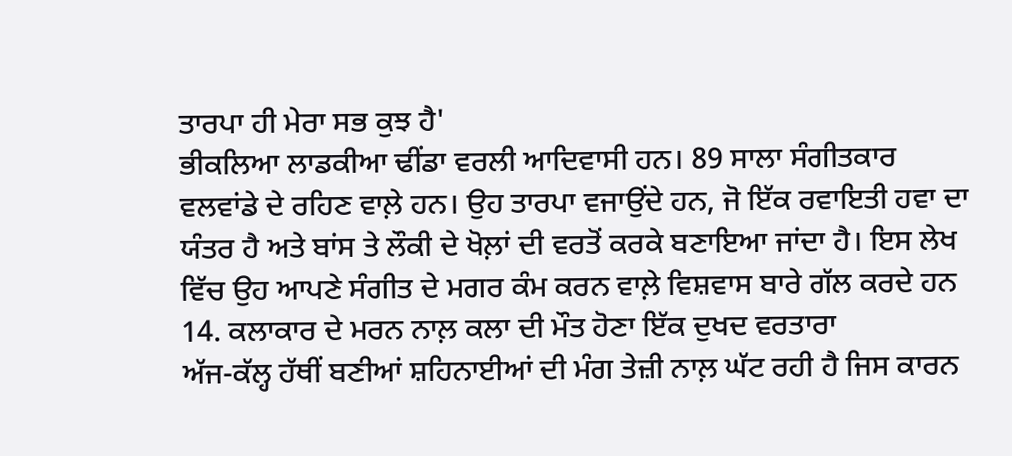ਤਾਰਪਾ ਹੀ ਮੇਰਾ ਸਭ ਕੁਝ ਹੈ'
ਭੀਕਲਿਆ ਲਾਡਕੀਆ ਢੀਂਡਾ ਵਰਲੀ ਆਦਿਵਾਸੀ ਹਨ। 89 ਸਾਲਾ ਸੰਗੀਤਕਾਰ ਵਲਵਾਂਡੇ ਦੇ ਰਹਿਣ ਵਾਲ਼ੇ ਹਨ। ਉਹ ਤਾਰਪਾ ਵਜਾਉਂਦੇ ਹਨ, ਜੋ ਇੱਕ ਰਵਾਇਤੀ ਹਵਾ ਦਾ ਯੰਤਰ ਹੈ ਅਤੇ ਬਾਂਸ ਤੇ ਲੌਕੀ ਦੇ ਖੋਲ਼ਾਂ ਦੀ ਵਰਤੋਂ ਕਰਕੇ ਬਣਾਇਆ ਜਾਂਦਾ ਹੈ। ਇਸ ਲੇਖ ਵਿੱਚ ਉਹ ਆਪਣੇ ਸੰਗੀਤ ਦੇ ਮਗਰ ਕੰਮ ਕਰਨ ਵਾਲ਼ੇ ਵਿਸ਼ਵਾਸ ਬਾਰੇ ਗੱਲ ਕਰਦੇ ਹਨ
14. ਕਲਾਕਾਰ ਦੇ ਮਰਨ ਨਾਲ਼ ਕਲਾ ਦੀ ਮੌਤ ਹੋਣਾ ਇੱਕ ਦੁਖਦ ਵਰਤਾਰਾ
ਅੱਜ-ਕੱਲ੍ਹ ਹੱਥੀਂ ਬਣੀਆਂ ਸ਼ਹਿਨਾਈਆਂ ਦੀ ਮੰਗ ਤੇਜ਼ੀ ਨਾਲ਼ ਘੱਟ ਰਹੀ ਹੈ ਜਿਸ ਕਾਰਨ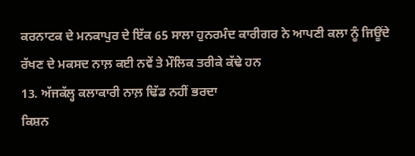ਕਰਨਾਟਕ ਦੇ ਮਨਕਾਪੁਰ ਦੇ ਇੱਕ 65 ਸਾਲਾ ਹੁਨਰਮੰਦ ਕਾਰੀਗਰ ਨੇ ਆਪਣੀ ਕਲਾ ਨੂੰ ਜਿਊਂਦੇ ਰੱਖਣ ਦੇ ਮਕਸਦ ਨਾਲ਼ ਕਈ ਨਵੇਂ ਤੇ ਮੌਲਿਕ ਤਰੀਕੇ ਕੱਢੇ ਹਨ
13. ਅੱਜਕੱਲ੍ਹ ਕਲਾਕਾਰੀ ਨਾਲ਼ ਢਿੱਡ ਨਹੀਂ ਭਰਦਾ
ਕਿਸ਼ਨ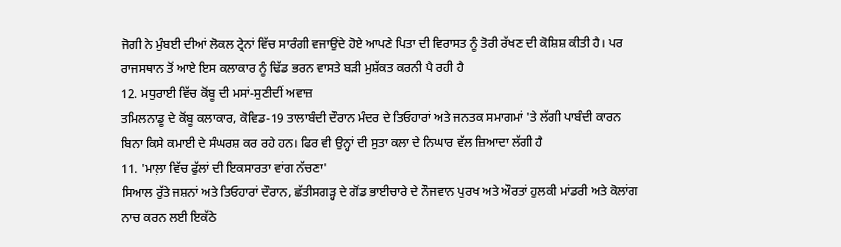ਜੋਗੀ ਨੇ ਮੁੰਬਈ ਦੀਆਂ ਲੋਕਲ ਟ੍ਰੇਨਾਂ ਵਿੱਚ ਸਾਰੰਗੀ ਵਜਾਉਂਦੇ ਹੋਏ ਆਪਣੇ ਪਿਤਾ ਦੀ ਵਿਰਾਸਤ ਨੂੰ ਤੋਰੀ ਰੱਖਣ ਦੀ ਕੋਸ਼ਿਸ਼ ਕੀਤੀ ਹੈ। ਪਰ ਰਾਜਸਥਾਨ ਤੋਂ ਆਏ ਇਸ ਕਲਾਕਾਰ ਨੂੰ ਢਿੱਡ ਭਰਨ ਵਾਸਤੇ ਬੜੀ ਮੁਸ਼ੱਕਤ ਕਰਨੀ ਪੈ ਰਹੀ ਹੈ
12. ਮਧੁਰਾਈ ਵਿੱਚ ਕੋਂਬੂ ਦੀ ਮਸਾਂ-ਸੁਣੀਦੀਂ ਅਵਾਜ਼
ਤਮਿਲਨਾਡੂ ਦੇ ਕੋਂਬੂ ਕਲਾਕਾਰ, ਕੋਵਿਡ-19 ਤਾਲਾਬੰਦੀ ਦੌਰਾਨ ਮੰਦਰ ਦੇ ਤਿਓਹਾਰਾਂ ਅਤੇ ਜਨਤਕ ਸਮਾਗਮਾਂ 'ਤੇ ਲੱਗੀ ਪਾਬੰਦੀ ਕਾਰਨ ਬਿਨਾ ਕਿਸੇ ਕਮਾਈ ਦੇ ਸੰਘਰਸ਼ ਕਰ ਰਹੇ ਹਨ। ਫਿਰ ਵੀ ਉਨ੍ਹਾਂ ਦੀ ਸੁਤਾ ਕਲਾ ਦੇ ਨਿਘਾਰ ਵੱਲ ਜ਼ਿਆਦਾ ਲੱਗੀ ਹੈ
11. 'ਮਾਲ਼ਾ ਵਿੱਚ ਫੁੱਲਾਂ ਦੀ ਇਕਸਾਰਤਾ ਵਾਂਗ ਨੱਚਣਾ'
ਸਿਆਲ ਰੁੱਤੇ ਜਸ਼ਨਾਂ ਅਤੇ ਤਿਓਹਾਰਾਂ ਦੌਰਾਨ, ਛੱਤੀਸਗੜ੍ਹ ਦੇ ਗੋਂਡ ਭਾਈਚਾਰੇ ਦੇ ਨੌਜਵਾਨ ਪੁਰਖ ਅਤੇ ਔਰਤਾਂ ਹੁਲਕੀ ਮਾਂਡਰੀ ਅਤੇ ਕੋਲਾਂਗ ਨਾਚ ਕਰਨ ਲਈ ਇਕੱਠੇ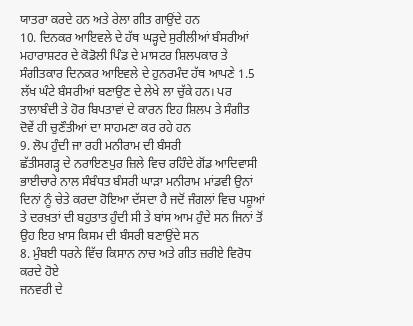ਯਾਤਰਾ ਕਰਦੇ ਹਨ ਅਤੇ ਰੇਲਾ ਗੀਤ ਗਾਉਂਦੇ ਹਨ
10. ਦਿਨਕਰ ਆਇਵਲੇ ਦੇ ਹੱਥ ਘੜ੍ਹਦੇ ਸੁਰੀਲੀਆਂ ਬੰਸਰੀਆਂ
ਮਹਾਰਾਸ਼ਟਰ ਦੇ ਕੋਡੋਲੀ ਪਿੰਡ ਦੇ ਮਾਸਟਰ ਸ਼ਿਲਪਕਾਰ ਤੇ ਸੰਗੀਤਕਾਰ ਦਿਨਕਰ ਆਇਵਲੇ ਦੇ ਹੁਨਰਮੰਦ ਹੱਥ ਆਪਣੇ 1.5 ਲੱਖ ਘੰਟੇ ਬੰਸਰੀਆਂ ਬਣਾਉਣ ਦੇ ਲੇਖੇ ਲਾ ਚੁੱਕੇ ਹਨ। ਪਰ ਤਾਲਾਬੰਦੀ ਤੇ ਹੋਰ ਬਿਪਤਾਵਾਂ ਦੇ ਕਾਰਨ ਇਹ ਸ਼ਿਲਪ ਤੇ ਸੰਗੀਤ ਦੋਵੇਂ ਹੀ ਚੁਣੌਤੀਆਂ ਦਾ ਸਾਹਮਣਾ ਕਰ ਰਹੇ ਹਨ
9. ਲੋਪ ਹੁੰਦੀ ਜਾ ਰਹੀ ਮਨੀਰਾਮ ਦੀ ਬੰਸਰੀ
ਛੱਤੀਸਗੜ੍ਹ ਦੇ ਨਰਾਇਣਪੁਰ ਜ਼ਿਲੇ ਵਿਚ ਰਹਿੰਦੇ ਗੋਂਡ ਆਦਿਵਾਸੀ ਭਾਈਚਾਰੇ ਨਾਲ ਸੰਬੰਧਤ ਬੰਸਰੀ ਘਾੜਾ ਮਨੀਰਾਮ ਮਾਂਡਵੀ ਉਨਾਂ ਦਿਨਾਂ ਨੂੰ ਚੇਤੇ ਕਰਦਾ ਹੋਇਆ ਦੱਸਦਾ ਹੈ ਜਦੋਂ ਜੰਗਲਾਂ ਵਿਚ ਪਸ਼ੂਆਂ ਤੇ ਦਰਖ਼ਤਾਂ ਦੀ ਬਹੁਤਾਤ ਹੁੰਦੀ ਸੀ ਤੇ ਬਾਂਸ ਆਮ ਹੁੰਦੇ ਸਨ ਜਿਨਾਂ ਤੋਂ ਉਹ ਇਹ ਖ਼ਾਸ ਕਿਸਮ ਦੀ ਬੰਸਰੀ ਬਣਾਉਂਦੇ ਸਨ
8. ਮੁੰਬਈ ਧਰਨੇ ਵਿੱਚ ਕਿਸਾਨ ਨਾਚ ਅਤੇ ਗੀਤ ਜ਼ਰੀਏ ਵਿਰੋਧ ਕਰਦੇ ਹੋਏ
ਜਨਵਰੀ ਦੇ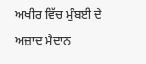ਅਖੀਰ ਵਿੱਚ ਮੁੰਬਈ ਦੇ ਅਜ਼ਾਦ ਮੈਦਾਨ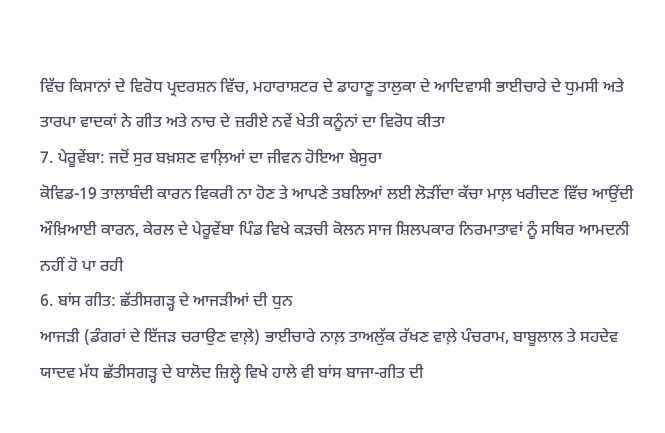ਵਿੱਚ ਕਿਸਾਨਾਂ ਦੇ ਵਿਰੋਧ ਪ੍ਰਦਰਸ਼ਨ ਵਿੱਚ, ਮਹਾਰਾਸ਼ਟਰ ਦੇ ਡਾਹਾਣੂ ਤਾਲੁਕਾ ਦੇ ਆਦਿਵਾਸੀ ਭਾਈਚਾਰੇ ਦੇ ਧੁਮਸੀ ਅਤੇ ਤਾਰਪਾ ਵਾਦਕਾਂ ਨੇ ਗੀਤ ਅਤੇ ਨਾਚ ਦੇ ਜ਼ਰੀਏ ਨਵੇਂ ਖੇਤੀ ਕਨੂੰਨਾਂ ਦਾ ਵਿਰੋਧ ਕੀਤਾ
7. ਪੇਰੂਵੇਂਬਾ: ਜਦੋਂ ਸੁਰ ਬਖ਼ਸ਼ਣ ਵਾਲ਼ਿਆਂ ਦਾ ਜੀਵਨ ਹੋਇਆ ਬੇਸੁਰਾ
ਕੋਵਿਡ-19 ਤਾਲਾਬੰਦੀ ਕਾਰਨ ਵਿਕਰੀ ਨਾ ਹੋਣ ਤੇ ਆਪਣੇ ਤਬਲਿਆਂ ਲਈ ਲੋੜੀਂਦਾ ਕੱਚਾ ਮਾਲ਼ ਖਰੀਦਣ ਵਿੱਚ ਆਉਂਦੀ ਔਖ਼ਿਆਈ ਕਾਰਨ, ਕੇਰਲ ਦੇ ਪੇਰੂਵੇਂਬਾ ਪਿੰਡ ਵਿਖੇ ਕੜਚੀ ਕੋਲਨ ਸਾਜ ਸ਼ਿਲਪਕਾਰ ਨਿਰਮਾਤਾਵਾਂ ਨੂੰ ਸਥਿਰ ਆਮਦਨੀ ਨਹੀਂ ਹੋ ਪਾ ਰਹੀ
6. ਬਾਂਸ ਗੀਤ: ਛੱਤੀਸਗੜ੍ਹ ਦੇ ਆਜੜੀਆਂ ਦੀ ਧੁਨ
ਆਜੜੀ (ਡੰਗਰਾਂ ਦੇ ਇੱਜੜ ਚਰਾਉਣ ਵਾਲ਼ੇ) ਭਾਈਚਾਰੇ ਨਾਲ਼ ਤਾਅਲੁੱਕ ਰੱਖਣ ਵਾਲ਼ੇ ਪੰਚਰਾਮ, ਬਾਬੂਲਾਲ ਤੇ ਸਹਦੇਵ ਯਾਦਵ ਮੱਧ ਛੱਤੀਸਗੜ੍ਹ ਦੇ ਬਾਲੋਦ ਜ਼ਿਲ੍ਹੇ ਵਿਖੇ ਹਾਲੇ ਵੀ ਬਾਂਸ ਬਾਜਾ-ਗੀਤ ਦੀ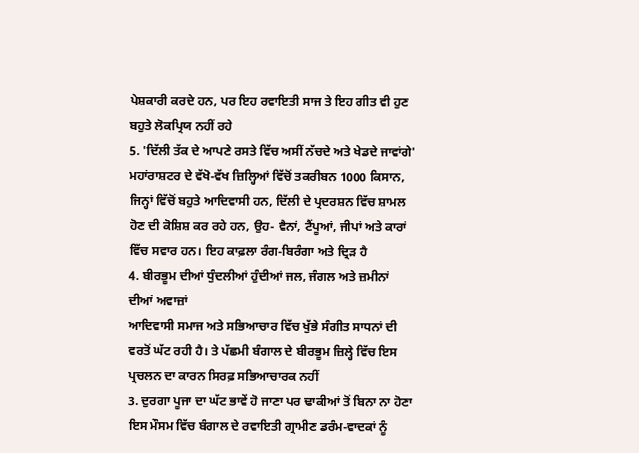ਪੇਸ਼ਕਾਰੀ ਕਰਦੇ ਹਨ, ਪਰ ਇਹ ਰਵਾਇਤੀ ਸਾਜ ਤੇ ਇਹ ਗੀਤ ਵੀ ਹੁਣ ਬਹੁਤੇ ਲੋਕਪ੍ਰਿਯ ਨਹੀਂ ਰਹੇ
5. 'ਦਿੱਲੀ ਤੱਕ ਦੇ ਆਪਣੇ ਰਸਤੇ ਵਿੱਚ ਅਸੀਂ ਨੱਚਦੇ ਅਤੇ ਖੇਡਦੇ ਜਾਵਾਂਗੇ'
ਮਹਾਂਰਾਸ਼ਟਰ ਦੇ ਵੱਖੋ-ਵੱਖ ਜ਼ਿਲ੍ਹਿਆਂ ਵਿੱਚੋਂ ਤਕਰੀਬਨ 1000 ਕਿਸਾਨ, ਜਿਨ੍ਹਾਂ ਵਿੱਚੋਂ ਬਹੁਤੇ ਆਦਿਵਾਸੀ ਹਨ, ਦਿੱਲੀ ਦੇ ਪ੍ਰਦਰਸ਼ਨ ਵਿੱਚ ਸ਼ਾਮਲ ਹੋਣ ਦੀ ਕੋਸ਼ਿਸ਼ ਕਰ ਰਹੇ ਹਨ, ਉਹ- ਵੈਨਾਂ, ਟੈਂਪੂਆਂ, ਜੀਪਾਂ ਅਤੇ ਕਾਰਾਂ ਵਿੱਚ ਸਵਾਰ ਹਨ। ਇਹ ਕਾਫ਼ਲਾ ਰੰਗ-ਬਿਰੰਗਾ ਅਤੇ ਦ੍ਰਿੜ ਹੈ
4. ਬੀਰਭੂਮ ਦੀਆਂ ਧੁੰਦਲੀਆਂ ਹੁੰਦੀਆਂ ਜਲ, ਜੰਗਲ ਅਤੇ ਜ਼ਮੀਨਾਂ ਦੀਆਂ ਅਵਾਜ਼ਾਂ
ਆਦਿਵਾਸੀ ਸਮਾਜ ਅਤੇ ਸਭਿਆਚਾਰ ਵਿੱਚ ਖੁੱਭੇ ਸੰਗੀਤ ਸਾਧਨਾਂ ਦੀ ਵਰਤੋਂ ਘੱਟ ਰਹੀ ਹੈ। ਤੇ ਪੱਛਮੀ ਬੰਗਾਲ ਦੇ ਬੀਰਭੂਮ ਜ਼ਿਲ੍ਹੇ ਵਿੱਚ ਇਸ ਪ੍ਰਚਲਨ ਦਾ ਕਾਰਨ ਸਿਰਫ਼ ਸਭਿਆਚਾਰਕ ਨਹੀਂ
3. ਦੁਰਗਾ ਪੂਜਾ ਦਾ ਘੱਟ ਭਾਵੇਂ ਹੋ ਜਾਣਾ ਪਰ ਢਾਕੀਆਂ ਤੋਂ ਬਿਨਾ ਨਾ ਹੋਣਾ
ਇਸ ਮੌਸਮ ਵਿੱਚ ਬੰਗਾਲ ਦੇ ਰਵਾਇਤੀ ਗ੍ਰਾਮੀਣ ਡਰੰਮ-ਵਾਦਕਾਂ ਨੂੰ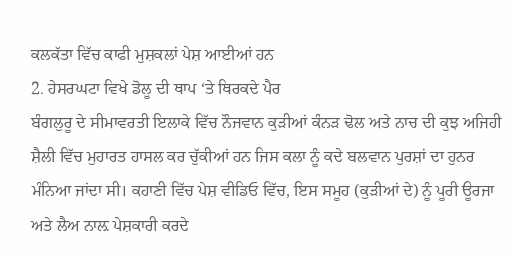ਕਲਕੱਤਾ ਵਿੱਚ ਕਾਫੀ ਮੁਸ਼ਕਲਾਂ ਪੇਸ਼ ਆਈਆਂ ਹਨ
2. ਹੇਸਰਘਟਾ ਵਿਖੇ ਡੋਲੂ ਦੀ ਥਾਪ ‘ਤੇ ਥਿਰਕਦੇ ਪੈਰ
ਬੰਗਲੁਰੂ ਦੇ ਸੀਮਾਵਰਤੀ ਇਲਾਕੇ ਵਿੱਚ ਨੌਜਵਾਨ ਕੁੜੀਆਂ ਕੰਨੜ ਢੋਲ ਅਤੇ ਨਾਚ ਦੀ ਕੁਝ ਅਜਿਹੀ ਸ਼ੈਲੀ ਵਿੱਚ ਮੁਹਾਰਤ ਹਾਸਲ ਕਰ ਚੁੱਕੀਆਂ ਹਨ ਜਿਸ ਕਲਾ ਨੂੰ ਕਦੇ ਬਲਵਾਨ ਪੁਰਸ਼ਾਂ ਦਾ ਹੁਨਰ ਮੰਨਿਆ ਜਾਂਦਾ ਸੀ। ਕਹਾਣੀ ਵਿੱਚ ਪੇਸ਼ ਵੀਡਿਓ ਵਿੱਚ, ਇਸ ਸਮੂਹ (ਕੁੜੀਆਂ ਦੇ) ਨੂੰ ਪੂਰੀ ਊਰਜਾ ਅਤੇ ਲੈਅ ਨਾਲ਼ ਪੇਸ਼ਕਾਰੀ ਕਰਦੇ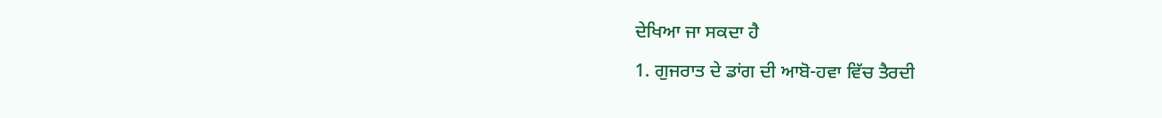ਦੇਖਿਆ ਜਾ ਸਕਦਾ ਹੈ
1. ਗੁਜਰਾਤ ਦੇ ਡਾਂਗ ਦੀ ਆਬੋ-ਹਵਾ ਵਿੱਚ ਤੈਰਦੀ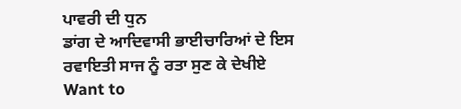ਪਾਵਰੀ ਦੀ ਧੁਨ
ਡਾਂਗ ਦੇ ਆਦਿਵਾਸੀ ਭਾਈਚਾਰਿਆਂ ਦੇ ਇਸ ਰਵਾਇਤੀ ਸਾਜ ਨੂੰ ਰਤਾ ਸੁਣ ਕੇ ਦੇਖੀਏ
Want to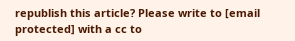republish this article? Please write to [email protected] with a cc to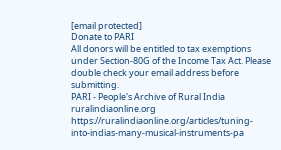[email protected]
Donate to PARI
All donors will be entitled to tax exemptions under Section-80G of the Income Tax Act. Please double check your email address before submitting.
PARI - People's Archive of Rural India
ruralindiaonline.org
https://ruralindiaonline.org/articles/tuning-into-indias-many-musical-instruments-pa